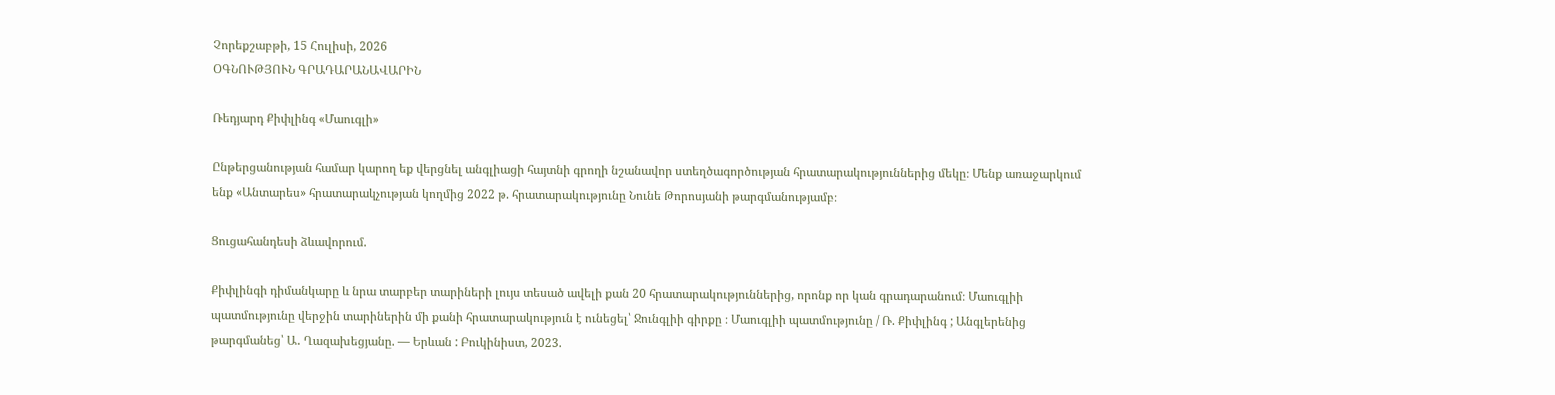Չորեքշաբթի, 15 Հուլիսի, 2026
ՕԳՆՈՒԹՅՈՒՆ ԳՐԱԴԱՐԱՆԱՎԱՐԻՆ

Ռեդյարդ Քիփլինգ «Մաուգլի»

Ընթերցանության համար կարող եք վերցնել անգլիացի հայտնի գրողի նշանավոր ստեղծագործության հրատարակություններից մեկը։ Մենք առաջարկում ենք «Անտարես» հրատարակչության կողմից 2022 թ. հրատարակությունը Նունե Թորոսյանի թարգմանությամբ։

Ցուցահանդեսի ձևավորում.

Քիփլինգի դիմանկարը և նրա տարբեր տարիների լույս տեսած ավելի քան 20 հրատարակություններից, որոնք որ կան գրադարանում։ Մաուգլիի պատմությունը վերջին տարիներին մի քանի հրատարակություն է ունեցել՝ Ջունգլիի գիրքը ։ Մաուգլիի պատմությունը / Ռ. Քիփլինգ ; Անգլերենից թարգմանեց՝ Ա․ Ղազախեցյանը. — Երևան : Բուկինիստ, 2023.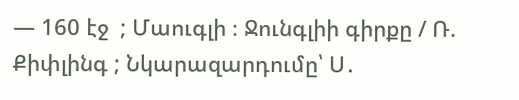— 160 էջ  ; Մաուգլի ։ Ջունգլիի գիրքը / Ռ. Քիփլինգ ; Նկարազարդումը՝ Ս․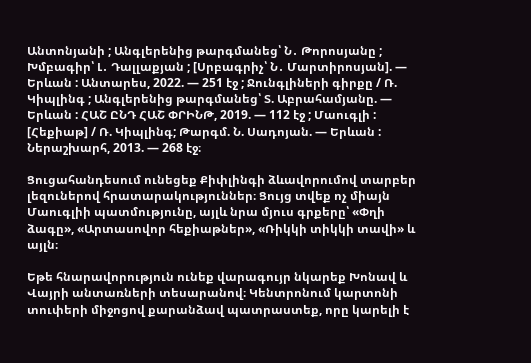Անտոնյանի ; Անգլերենից թարգմանեց՝ Ն․ Թորոսյանը ; Խմբագիր՝ Լ․ Դալլաքյան ; [Սրբագրիչ՝ Ն․ Մարտիրոսյան]. — Երևան : Անտարես, 2022. — 251 էջ ; Ջունգլիների գիրքը / Ռ. Կիպլինգ ; Անգլերենից թարգմանեց՝ Տ. Աբրահամյանը. — Երևան : ՀԱՇ ԸՆԴ ՀԱՇ ՓՐԻՆԹ, 2019. — 112 էջ ; Մաուգլի : [Հեքիաթ] / Ռ. Կիպլինգ; Թարգմ. Ն. Սադոյան. — Երևան : Ներաշխարհ, 2013. — 268 էջ։

Ցուցահանդեսում ունեցեք Քիփլինգի ձևավորումով տարբեր լեզուներով հրատարակություններ։ Ցույց տվեք ոչ միայն Մաուգլիի պատմությունը, այլև նրա մյուս գրքերը՝ «Փղի ձագը», «Արտասովոր հեքիաթներ», «Ռիկկի տիկկի տավի» և այլն։

Եթե հնարավորություն ունեք վարագույր նկարեք Խոնավ և Վայրի անտառների տեսարանով։ Կենտրոնում կարտոնի տուփերի միջոցով քարանձավ պատրաստեք, որը կարելի է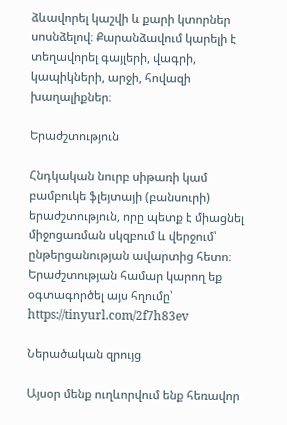ձևավորել կաշվի և քարի կտորներ սոսնձելով։ Քարանձավում կարելի է տեղավորել գայլերի, վագրի, կապիկների, արջի, հովազի խաղալիքներ։

Երաժշտություն

Հնդկական նուրբ սիթառի կամ բամբուկե ֆլեյտայի (բանսուրի) երաժշտություն, որը պետք է միացնել միջոցառման սկզբում և վերջում՝ ընթերցանության ավարտից հետո։ Երաժշտության համար կարող եք օգտագործել այս հղումը՝ https://tinyurl.com/2f7h83ev

Ներածական զրույց

Այսօր մենք ուղևորվում ենք հեռավոր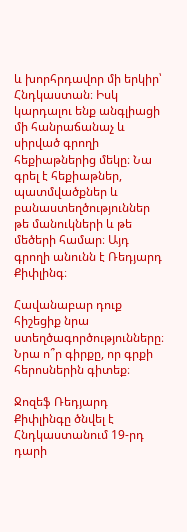և խորհրդավոր մի երկիր՝ Հնդկաստան։ Իսկ կարդալու ենք անգլիացի մի հանրաճանաչ և սիրված գրողի հեքիաթներից մեկը։ Նա գրել է հեքիաթներ, պատմվածքներ և բանաստեղծություններ թե մանուկների և թե մեծերի համար։ Այդ գրողի անունն է Ռեդյարդ Քիփլինգ։

Հավանաբար դուք հիշեցիք նրա ստեղծագործությունները։ Նրա ո՞ր գիրքը, որ գրքի հերոսներին գիտեք։

Ջոզեֆ Ռեդյարդ Քիփլինգը ծնվել է Հնդկաստանում 19-րդ դարի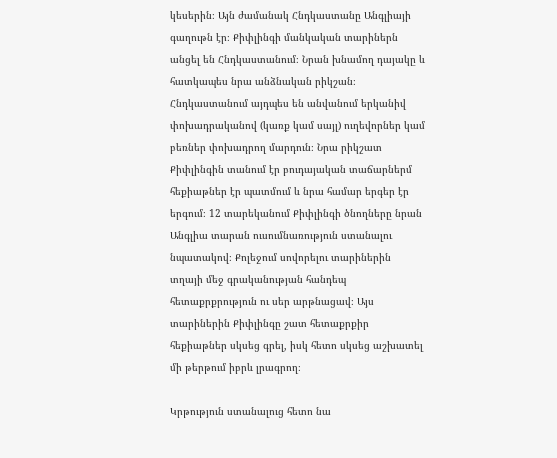կեսերին։ Այն ժամանակ Հնդկաստանը Անգլիայի գաղութն էր։ Քիփլինգի մանկական տարիներն անցել են Հնդկաստանում։ Նրան խնամող դայակը և հատկապես նրա անձնական րիկշան։ Հնդկաստանում այդպես են անվանում երկանիվ փոխադրականով (կառք կամ սայլ) ուղեվորներ կամ բեռներ փոխադրող մարդուն։ Նրա րիկշատ Քիփլինգին տանում էր բուդայական տաճարներմ հեքիաթներ էր պատմում և նրա համար երգեր էր երգում։ 12 տարեկանում Քիփլինգի ծնողները նրան Անգլիա տարան ուսումնառություն ստանալու նպատակով։ Քոլեջում սովորելու տարիներին տղայի մեջ գրականության հանդեպ հետաքրքրություն ու սեր արթնացավ։ Այս տարիներին Քիփլինգը շատ հետաքրքիր հեքիաթներ սկսեց գրել, իսկ հետո սկսեց աշխատել մի թերթում իբրև լրագրող։

Կրթություն ստանալուց հետո նա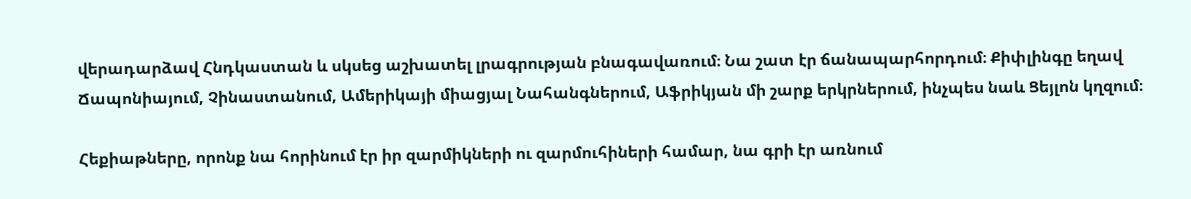վերադարձավ Հնդկաստան և սկսեց աշխատել լրագրության բնագավառում։ Նա շատ էր ճանապարհորդում։ Քիփլինգը եղավ Ճապոնիայում, Չինաստանում, Ամերիկայի միացյալ Նահանգներում, Աֆրիկյան մի շարք երկրներում, ինչպես նաև Ցեյլոն կղզում։

Հեքիաթները, որոնք նա հորինում էր իր զարմիկների ու զարմուհիների համար, նա գրի էր առնում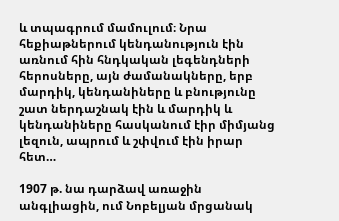և տպագրում մամուլում։ Նրա հեքիաթներում կենդանություն էին առնում հին հնդկական լեգենդների հերոսները, այն ժամանակները, երբ մարդիկ, կենդանիները և բնությունը շատ ներդաշնակ էին և մարդիկ և կենդանիները հասկանում էիր միմյանց լեզուն, ապրում և շփվում էին իրար հետ…

1907 թ. նա դարձավ առաջին անգլիացին, ում Նոբելյան մրցանակ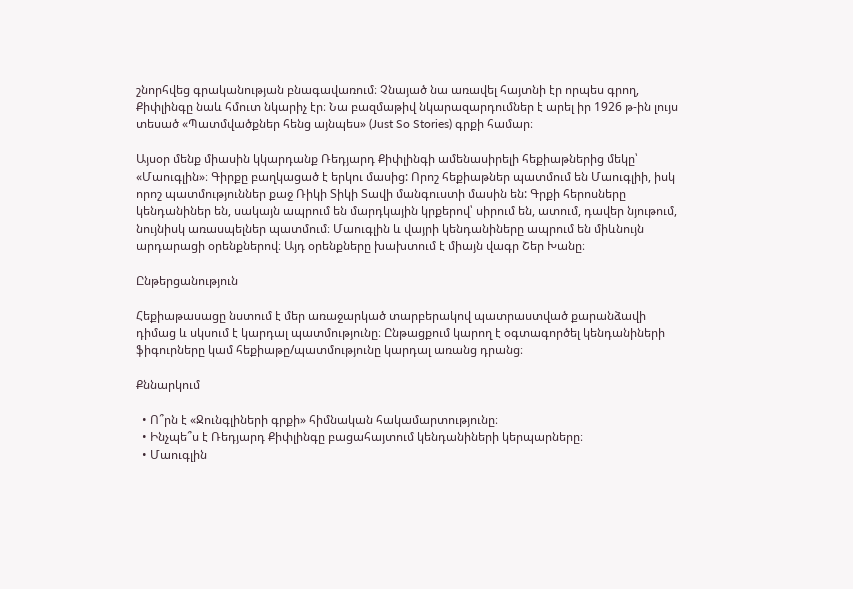շնորհվեց գրականության բնագավառում։ Չնայած նա առավել հայտնի էր որպես գրող, Քիփլինգը նաև հմուտ նկարիչ էր։ Նա բազմաթիվ նկարազարդումներ է արել իր 1926 թ-ին լույս տեսած «Պատմվածքներ հենց այնպես» (Just So Stories) գրքի համար։

Այսօր մենք միասին կկարդանք Ռեդյարդ Քիփլինգի ամենասիրելի հեքիաթներից մեկը՝ «Մաուգլին»։ Գիրքը բաղկացած է երկու մասից: Որոշ հեքիաթներ պատմում են Մաուգլիի, իսկ որոշ պատմություններ քաջ Ռիկի Տիկի Տավի մանգուստի մասին են: Գրքի հերոսները կենդանիներ են, սակայն ապրում են մարդկային կրքերով՝ սիրում են, ատում, դավեր նյութում, նույնիսկ առասպելներ պատմում։ Մաուգլին և վայրի կենդանիները ապրում են միևնույն արդարացի օրենքներով։ Այդ օրենքները խախտում է միայն վագր Շեր Խանը։

Ընթերցանություն

Հեքիաթասացը նստում է մեր առաջարկած տարբերակով պատրաստված քարանձավի դիմաց և սկսում է կարդալ պատմությունը։ Ընթացքում կարող է օգտագործել կենդանիների ֆիգուրները կամ հեքիաթը/պատմությունը կարդալ առանց դրանց։

Քննարկում

  • Ո՞րն է «Ջունգլիների գրքի» հիմնական հակամարտությունը։
  • Ինչպե՞ս է Ռեդյարդ Քիփլինգը բացահայտում կենդանիների կերպարները։
  • Մաուգլին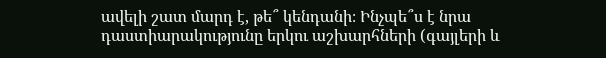ավելի շատ մարդ է, թե՞ կենդանի։ Ինչպե՞ս է նրա դաստիարակությունը երկու աշխարհների (գայլերի և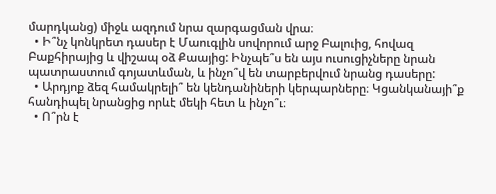մարդկանց) միջև ազդում նրա զարգացման վրա։
  • Ի՞նչ կոնկրետ դասեր է Մաուգլին սովորում արջ Բալուից, հովազ Բաքհիրայից և վիշապ օձ Քաայից: Ինչպե՞ս են այս ուսուցիչները նրան պատրաստում գոյատևման, և ինչո՞վ են տարբերվում նրանց դասերը:
  • Արդյոք ձեզ համակրելի՞ են կենդանիների կերպարները։ Կցանկանայի՞ք հանդիպել նրանցից որևէ մեկի հետ և ինչո՞ւ։
  • Ո՞րն է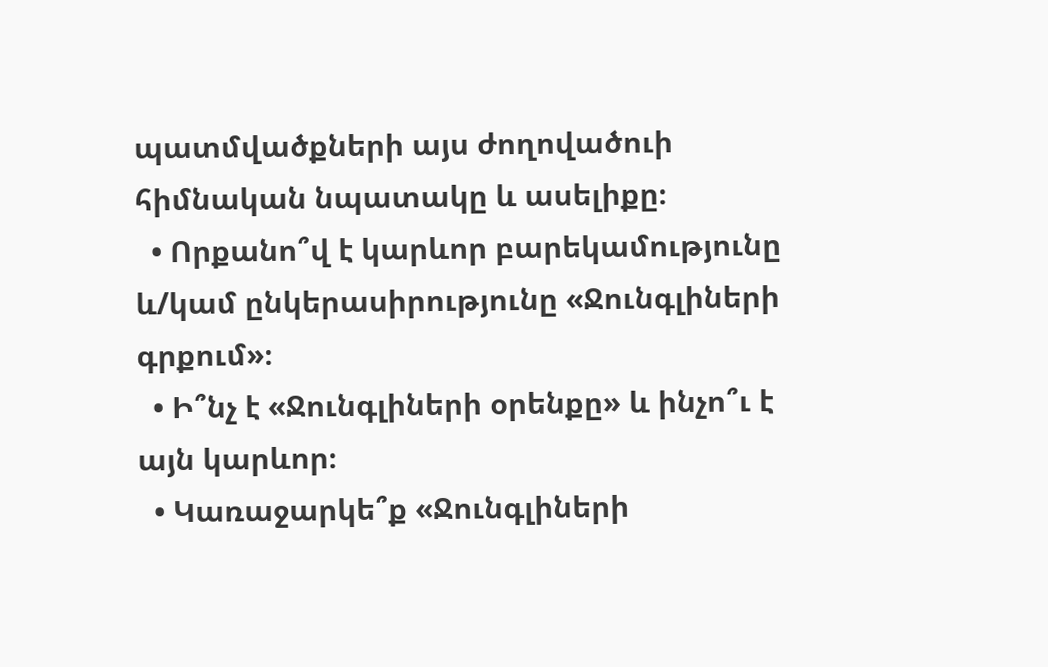պատմվածքների այս ժողովածուի հիմնական նպատակը և ասելիքը։
  • Որքանո՞վ է կարևոր բարեկամությունը և/կամ ընկերասիրությունը «Ջունգլիների գրքում»։
  • Ի՞նչ է «Ջունգլիների օրենքը» և ինչո՞ւ է այն կարևոր։
  • Կառաջարկե՞ք «Ջունգլիների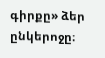գիրքը» ձեր ընկերոջը։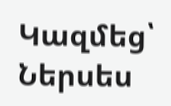Կազմեց՝ Ներսես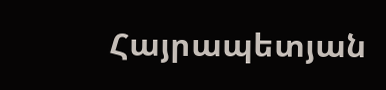Հայրապետյան